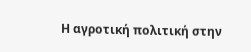Η αγροτική πολιτική στην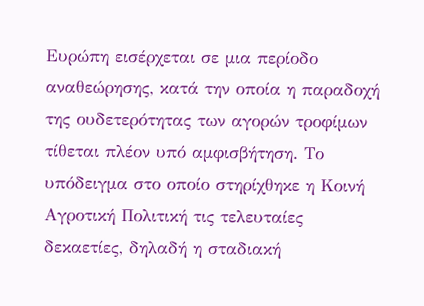Ευρώπη εισέρχεται σε μια περίοδο αναθεώρησης, κατά την οποία η παραδοχή της ουδετερότητας των αγορών τροφίμων τίθεται πλέον υπό αμφισβήτηση. Το υπόδειγμα στο οποίο στηρίχθηκε η Κοινή Αγροτική Πολιτική τις τελευταίες δεκαετίες, δηλαδή η σταδιακή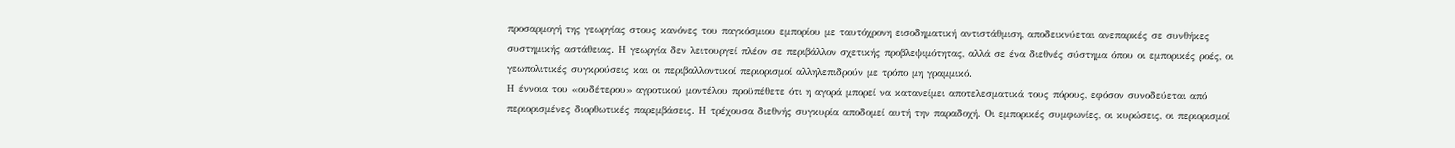προσαρμογή της γεωργίας στους κανόνες του παγκόσμιου εμπορίου με ταυτόχρονη εισοδηματική αντιστάθμιση, αποδεικνύεται ανεπαρκές σε συνθήκες συστημικής αστάθειας. Η γεωργία δεν λειτουργεί πλέον σε περιβάλλον σχετικής προβλεψιμότητας, αλλά σε ένα διεθνές σύστημα όπου οι εμπορικές ροές, οι γεωπολιτικές συγκρούσεις και οι περιβαλλοντικοί περιορισμοί αλληλεπιδρούν με τρόπο μη γραμμικό.
Η έννοια του «ουδέτερου» αγροτικού μοντέλου προϋπέθετε ότι η αγορά μπορεί να κατανείμει αποτελεσματικά τους πόρους, εφόσον συνοδεύεται από περιορισμένες διορθωτικές παρεμβάσεις. Η τρέχουσα διεθνής συγκυρία αποδομεί αυτή την παραδοχή. Οι εμπορικές συμφωνίες, οι κυρώσεις, οι περιορισμοί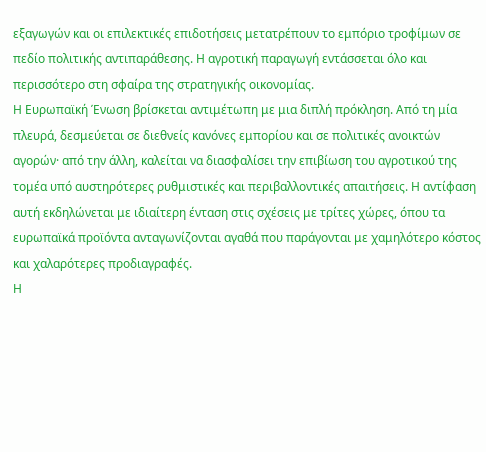εξαγωγών και οι επιλεκτικές επιδοτήσεις μετατρέπουν το εμπόριο τροφίμων σε πεδίο πολιτικής αντιπαράθεσης. Η αγροτική παραγωγή εντάσσεται όλο και περισσότερο στη σφαίρα της στρατηγικής οικονομίας.
Η Ευρωπαϊκή Ένωση βρίσκεται αντιμέτωπη με μια διπλή πρόκληση. Από τη μία πλευρά, δεσμεύεται σε διεθνείς κανόνες εμπορίου και σε πολιτικές ανοικτών αγορών· από την άλλη, καλείται να διασφαλίσει την επιβίωση του αγροτικού της τομέα υπό αυστηρότερες ρυθμιστικές και περιβαλλοντικές απαιτήσεις. Η αντίφαση αυτή εκδηλώνεται με ιδιαίτερη ένταση στις σχέσεις με τρίτες χώρες, όπου τα ευρωπαϊκά προϊόντα ανταγωνίζονται αγαθά που παράγονται με χαμηλότερο κόστος και χαλαρότερες προδιαγραφές.
Η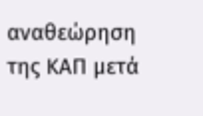αναθεώρηση της ΚΑΠ μετά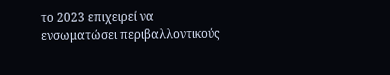το 2023 επιχειρεί να ενσωματώσει περιβαλλοντικούς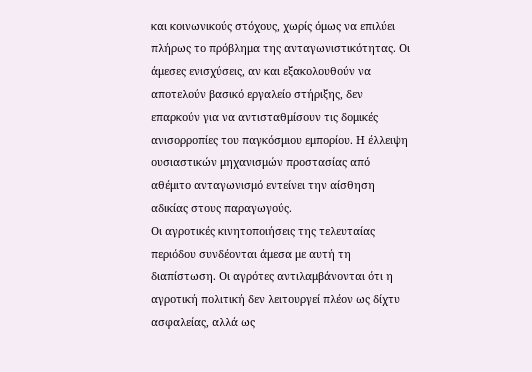και κοινωνικούς στόχους, χωρίς όμως να επιλύει πλήρως το πρόβλημα της ανταγωνιστικότητας. Οι άμεσες ενισχύσεις, αν και εξακολουθούν να αποτελούν βασικό εργαλείο στήριξης, δεν επαρκούν για να αντισταθμίσουν τις δομικές ανισορροπίες του παγκόσμιου εμπορίου. Η έλλειψη ουσιαστικών μηχανισμών προστασίας από αθέμιτο ανταγωνισμό εντείνει την αίσθηση αδικίας στους παραγωγούς.
Οι αγροτικές κινητοποιήσεις της τελευταίας περιόδου συνδέονται άμεσα με αυτή τη διαπίστωση. Οι αγρότες αντιλαμβάνονται ότι η αγροτική πολιτική δεν λειτουργεί πλέον ως δίχτυ ασφαλείας, αλλά ως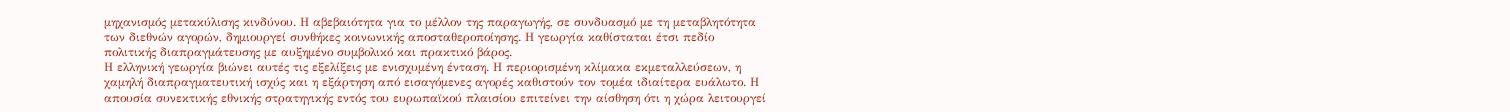μηχανισμός μετακύλισης κινδύνου. Η αβεβαιότητα για το μέλλον της παραγωγής, σε συνδυασμό με τη μεταβλητότητα των διεθνών αγορών, δημιουργεί συνθήκες κοινωνικής αποσταθεροποίησης. Η γεωργία καθίσταται έτσι πεδίο πολιτικής διαπραγμάτευσης με αυξημένο συμβολικό και πρακτικό βάρος.
Η ελληνική γεωργία βιώνει αυτές τις εξελίξεις με ενισχυμένη ένταση. Η περιορισμένη κλίμακα εκμεταλλεύσεων, η χαμηλή διαπραγματευτική ισχύς και η εξάρτηση από εισαγόμενες αγορές καθιστούν τον τομέα ιδιαίτερα ευάλωτο. Η απουσία συνεκτικής εθνικής στρατηγικής εντός του ευρωπαϊκού πλαισίου επιτείνει την αίσθηση ότι η χώρα λειτουργεί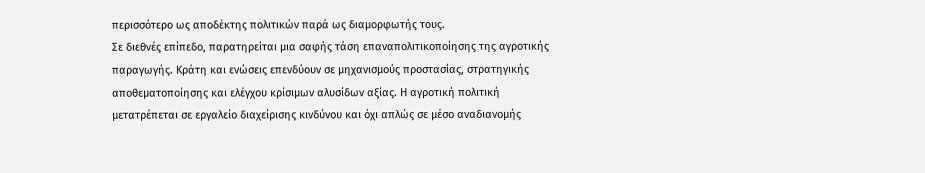περισσότερο ως αποδέκτης πολιτικών παρά ως διαμορφωτής τους.
Σε διεθνές επίπεδο, παρατηρείται μια σαφής τάση επαναπολιτικοποίησης της αγροτικής παραγωγής. Κράτη και ενώσεις επενδύουν σε μηχανισμούς προστασίας, στρατηγικής αποθεματοποίησης και ελέγχου κρίσιμων αλυσίδων αξίας. Η αγροτική πολιτική μετατρέπεται σε εργαλείο διαχείρισης κινδύνου και όχι απλώς σε μέσο αναδιανομής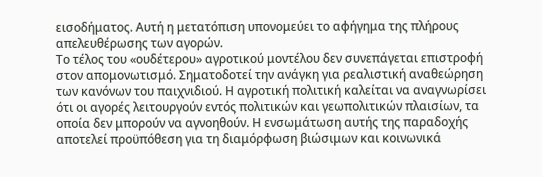εισοδήματος. Αυτή η μετατόπιση υπονομεύει το αφήγημα της πλήρους απελευθέρωσης των αγορών.
Το τέλος του «ουδέτερου» αγροτικού μοντέλου δεν συνεπάγεται επιστροφή στον απομονωτισμό. Σηματοδοτεί την ανάγκη για ρεαλιστική αναθεώρηση των κανόνων του παιχνιδιού. Η αγροτική πολιτική καλείται να αναγνωρίσει ότι οι αγορές λειτουργούν εντός πολιτικών και γεωπολιτικών πλαισίων, τα οποία δεν μπορούν να αγνοηθούν. Η ενσωμάτωση αυτής της παραδοχής αποτελεί προϋπόθεση για τη διαμόρφωση βιώσιμων και κοινωνικά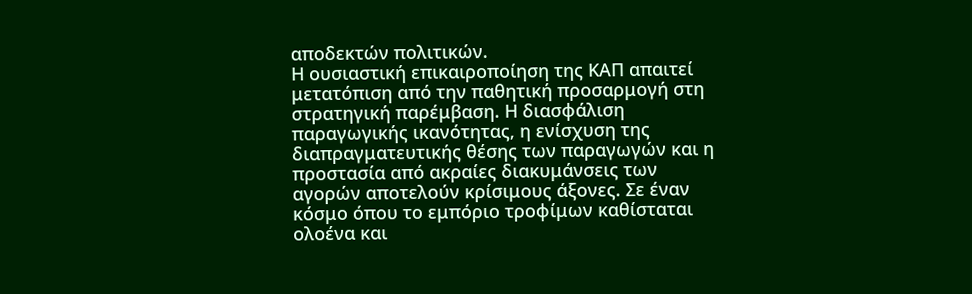αποδεκτών πολιτικών.
Η ουσιαστική επικαιροποίηση της ΚΑΠ απαιτεί μετατόπιση από την παθητική προσαρμογή στη στρατηγική παρέμβαση. Η διασφάλιση παραγωγικής ικανότητας, η ενίσχυση της διαπραγματευτικής θέσης των παραγωγών και η προστασία από ακραίες διακυμάνσεις των αγορών αποτελούν κρίσιμους άξονες. Σε έναν κόσμο όπου το εμπόριο τροφίμων καθίσταται ολοένα και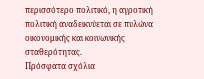περισσότερο πολιτικό, η αγροτική πολιτική αναδεικνύεται σε πυλώνα οικονομικής και κοινωνικής σταθερότητας.
Πρόσφατα σχόλια